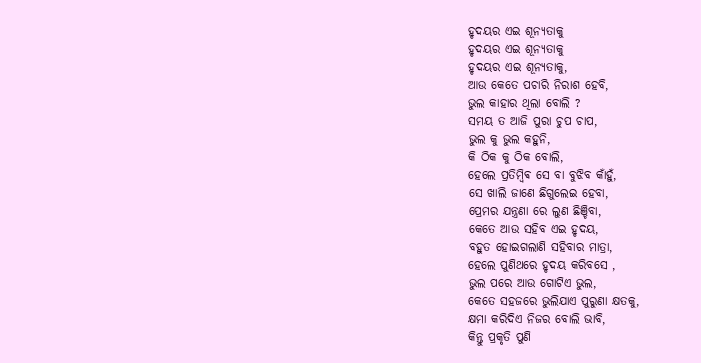ହୃଦୟର ଏଇ ଶୂନ୍ୟତାକୁ
ହୃଦୟର ଏଇ ଶୂନ୍ୟତାକୁ
ହୃଦୟର ଏଇ ଶୂନ୍ୟତାକୁ,
ଆଉ କେତେ ପଚାରି ନିରାଶ ହେବି,
ଭୁଲ କାହାର ଥିଲା ବୋଲି ?
ସମୟ ତ ଆଜି ପୁରା ଚୁପ ଚାପ,
ଭୁଲ କୁ ଭୁଲ କହୁନି,
କି ଠିକ କୁ ଠିକ ବୋଲି,
ହେଲେ ପ୍ରତିମ୍ବିଵ ସେ ବା ବୁଝିବ କାଁହୁଁ,
ସେ ଖାଲି ଜାଣେ ଛିଗୁଲେଇ ହେବା,
ପ୍ରେମର ଯନ୍ତ୍ରଣା ରେ ଲୁଣ ଛିଞ୍ଚିବା,
କେତେ ଆଉ ସହିବ ଏଇ ହୃଦୟ,
ବହୁତ ହୋଇଗଲାଣି ସହିବାର ମାତ୍ରା,
ହେଲେ ପୁଣିଥରେ ହୃଦୟ କରିବସେ ,
ଭୁଲ ପରେ ଆଉ ଗୋଟିଏ ଭୁଲ,
କେତେ ସହଜରେ ଭୁଲିଯାଏ ପୁରୁଣା କ୍ଷତକୁ,
କ୍ଷମା କରିଦିଏ ନିଜର ବୋଲି ଭାବି,
କିନ୍ତୁ ପ୍ରକୃତି ପୁଣି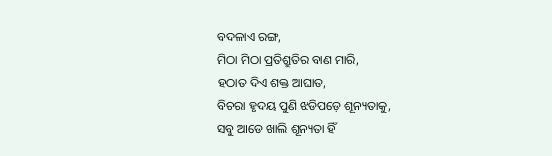ବଦଳାଏ ରଙ୍ଗ,
ମିଠା ମିଠା ପ୍ରତିଶ୍ରୁତିର ବାଣ ମାରି,
ହଠାତ ଦିଏ ଶକ୍ତ ଆଘାତ,
ବିଚରା ହୃଦୟ ପୁଣି ଝଡିପଡ଼େ ଶୂନ୍ୟତାକୁ,
ସବୁ ଆଡେ ଖାଲି ଶୂନ୍ୟତା ହିଁ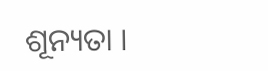ଶୂନ୍ୟତା ।